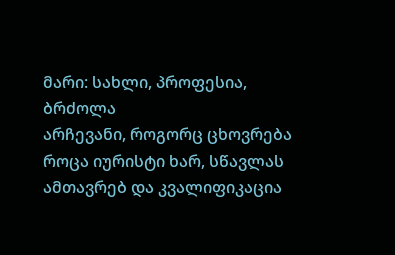მარი: სახლი, პროფესია, ბრძოლა
არჩევანი, როგორც ცხოვრება
როცა იურისტი ხარ, სწავლას ამთავრებ და კვალიფიკაცია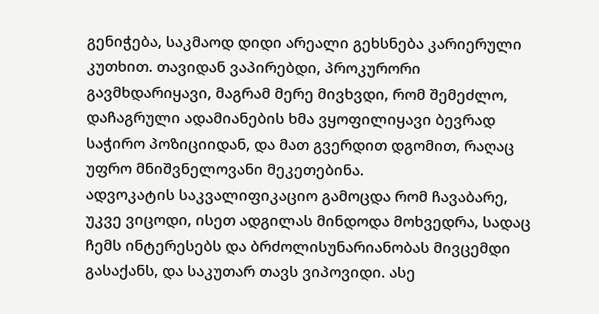გენიჭება, საკმაოდ დიდი არეალი გეხსნება კარიერული კუთხით. თავიდან ვაპირებდი, პროკურორი გავმხდარიყავი, მაგრამ მერე მივხვდი, რომ შემეძლო, დაჩაგრული ადამიანების ხმა ვყოფილიყავი ბევრად საჭირო პოზიციიდან, და მათ გვერდით დგომით, რაღაც უფრო მნიშვნელოვანი მეკეთებინა.
ადვოკატის საკვალიფიკაციო გამოცდა რომ ჩავაბარე, უკვე ვიცოდი, ისეთ ადგილას მინდოდა მოხვედრა, სადაც ჩემს ინტერესებს და ბრძოლისუნარიანობას მივცემდი გასაქანს, და საკუთარ თავს ვიპოვიდი. ასე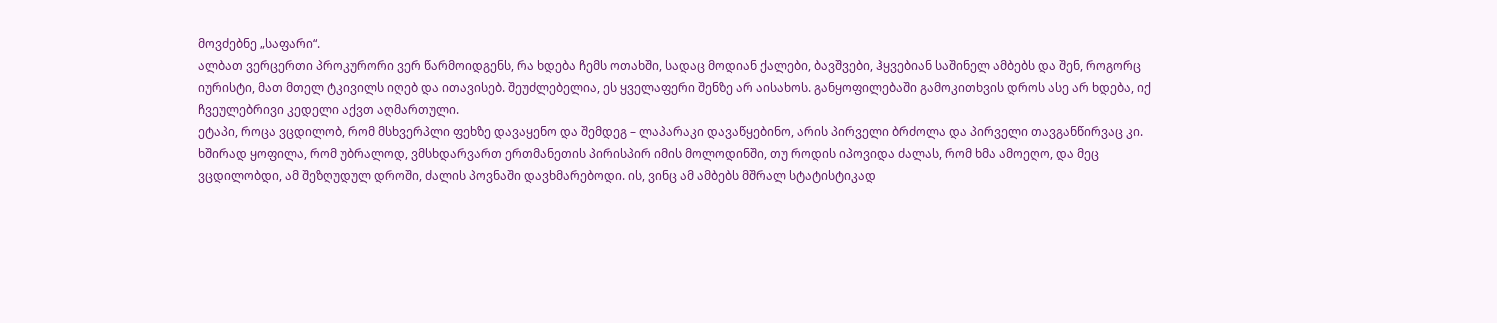მოვძებნე „საფარი“.
ალბათ ვერცერთი პროკურორი ვერ წარმოიდგენს, რა ხდება ჩემს ოთახში, სადაც მოდიან ქალები, ბავშვები, ჰყვებიან საშინელ ამბებს და შენ, როგორც იურისტი, მათ მთელ ტკივილს იღებ და ითავისებ. შეუძლებელია, ეს ყველაფერი შენზე არ აისახოს. განყოფილებაში გამოკითხვის დროს ასე არ ხდება, იქ ჩვეულებრივი კედელი აქვთ აღმართული.
ეტაპი, როცა ვცდილობ, რომ მსხვერპლი ფეხზე დავაყენო და შემდეგ – ლაპარაკი დავაწყებინო, არის პირველი ბრძოლა და პირველი თავგანწირვაც კი. ხშირად ყოფილა, რომ უბრალოდ, ვმსხდარვართ ერთმანეთის პირისპირ იმის მოლოდინში, თუ როდის იპოვიდა ძალას, რომ ხმა ამოეღო, და მეც ვცდილობდი, ამ შეზღუდულ დროში, ძალის პოვნაში დავხმარებოდი. ის, ვინც ამ ამბებს მშრალ სტატისტიკად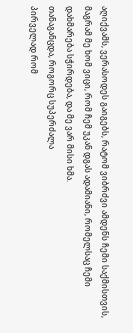აღიქვამს, ვერასოდეს გაიგებს, რატომ ვიბრძვი ამდენს ჩემი საქმისთვის, მაგრამ მე ხომ ვიცი, რომ ჩემ უკან დგას ადამიანი, რომელსაც ჩემი დახმარება სჭირდება, და მე ვარ მისი ხმა.
თანაგანცდა, როგორც სუპერძალა
პირველად რომ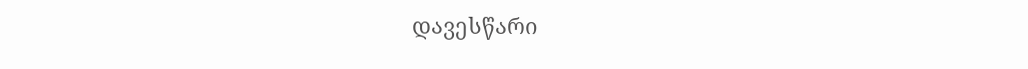დავესწარი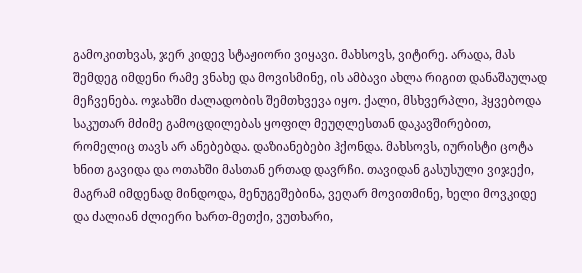გამოკითხვას, ჯერ კიდევ სტაჟიორი ვიყავი. მახსოვს, ვიტირე. არადა, მას შემდეგ იმდენი რამე ვნახე და მოვისმინე, ის ამბავი ახლა რიგით დანაშაულად მეჩვენება. ოჯახში ძალადობის შემთხვევა იყო. ქალი, მსხვერპლი, ჰყვებოდა საკუთარ მძიმე გამოცდილებას ყოფილ მეუღლესთან დაკავშირებით, რომელიც თავს არ ანებებდა. დაზიანებები ჰქონდა. მახსოვს, იურისტი ცოტა ხნით გავიდა და ოთახში მასთან ერთად დავრჩი. თავიდან გასუსული ვიჯექი, მაგრამ იმდენად მინდოდა, მენუგეშებინა, ვეღარ მოვითმინე, ხელი მოვკიდე და ძალიან ძლიერი ხართ-მეთქი, ვუთხარი,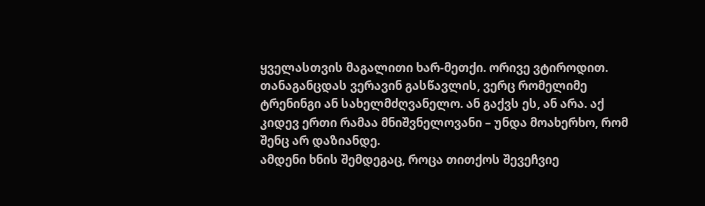ყველასთვის მაგალითი ხარ-მეთქი. ორივე ვტიროდით.
თანაგანცდას ვერავინ გასწავლის, ვერც რომელიმე ტრენინგი ან სახელმძღვანელო. ან გაქვს ეს, ან არა. აქ კიდევ ერთი რამაა მნიშვნელოვანი – უნდა მოახერხო, რომ შენც არ დაზიანდე.
ამდენი ხნის შემდეგაც, როცა თითქოს შევეჩვიე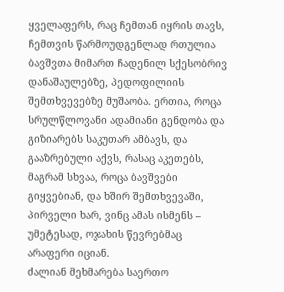ყველაფერს, რაც ჩემთან იყრის თავს, ჩემთვის წარმოუდგენლად რთულია ბავშვთა მიმართ ჩადენილ სქესობრივ დანაშაულებზე, პედოფილიის შემთხვევებზე მუშაობა. ერთია, როცა სრულწლოვანი ადამიანი გენდობა და გიზიარებს საკუთარ ამბავს, და გააზრებული აქვს, რასაც აკეთებს, მაგრამ სხვაა, როცა ბავშვები გიყვებიან, და ხშირ შემთხვევაში, პირველი ხარ, ვინც ამას ისმენს – უმეტესად, ოჯახის წევრებმაც არაფერი იციან.
ძალიან მეხმარება საერთო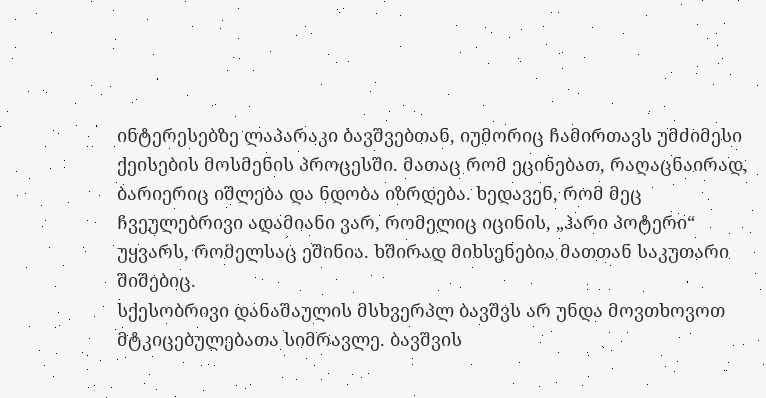ინტერესებზე ლაპარაკი ბავშვებთან, იუმორიც ჩამირთავს უმძიმესი ქეისების მოსმენის პროცესში. მათაც რომ ეცინებათ, რაღაცნაირად, ბარიერიც იშლება და ნდობა იზრდება. ხედავენ, რომ მეც ჩვეულებრივი ადამიანი ვარ, რომელიც იცინის, „ჰარი პოტერი“ უყვარს, რომელსაც ეშინია. ხშირად მიხსენებია მათთან საკუთარი შიშებიც.
სქესობრივი დანაშაულის მსხვერპლ ბავშვს არ უნდა მოვთხოვოთ მტკიცებულებათა სიმრავლე. ბავშვის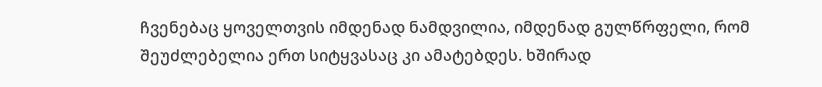ჩვენებაც ყოველთვის იმდენად ნამდვილია, იმდენად გულწრფელი, რომ შეუძლებელია ერთ სიტყვასაც კი ამატებდეს. ხშირად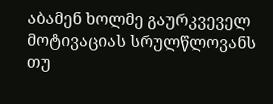აბამენ ხოლმე გაურკვეველ მოტივაციას სრულწლოვანს თუ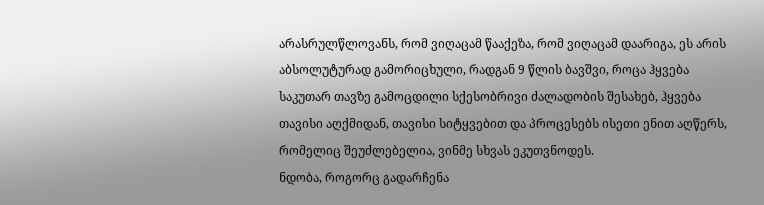არასრულწლოვანს, რომ ვიღაცამ წააქეზა, რომ ვიღაცამ დაარიგა, ეს არის აბსოლუტურად გამორიცხული, რადგან 9 წლის ბავშვი, როცა ჰყვება საკუთარ თავზე გამოცდილი სქესობრივი ძალადობის შესახებ, ჰყვება თავისი აღქმიდან, თავისი სიტყვებით და პროცესებს ისეთი ენით აღწერს, რომელიც შეუძლებელია, ვინმე სხვას ეკუთვნოდეს.
ნდობა, როგორც გადარჩენა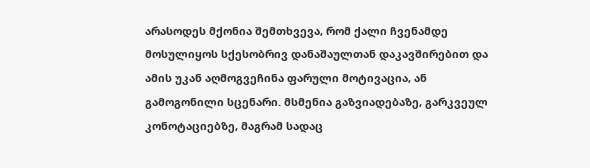არასოდეს მქონია შემთხვევა, რომ ქალი ჩვენამდე მოსულიყოს სქესობრივ დანაშაულთან დაკავშირებით და ამის უკან აღმოგვეჩინა ფარული მოტივაცია, ან გამოგონილი სცენარი. მსმენია გაზვიადებაზე, გარკვეულ კონოტაციებზე, მაგრამ სადაც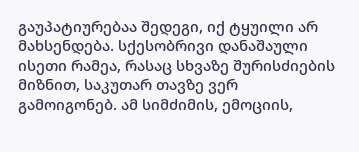გაუპატიურებაა შედეგი, იქ ტყუილი არ მახსენდება. სქესობრივი დანაშაული ისეთი რამეა, რასაც სხვაზე შურისძიების მიზნით, საკუთარ თავზე ვერ გამოიგონებ. ამ სიმძიმის, ემოციის,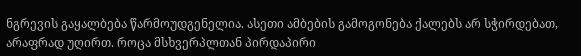ნგრევის გაყალბება წარმოუდგენელია. ასეთი ამბების გამოგონება ქალებს არ სჭირდებათ, არაფრად უღირთ. როცა მსხვერპლთან პირდაპირი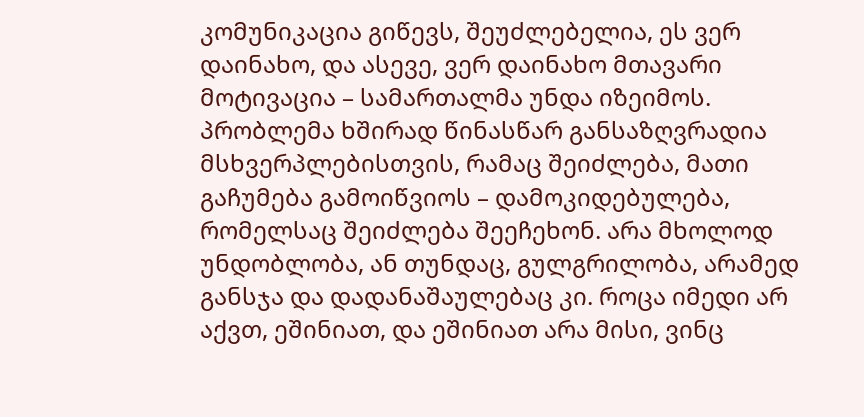კომუნიკაცია გიწევს, შეუძლებელია, ეს ვერ დაინახო, და ასევე, ვერ დაინახო მთავარი მოტივაცია – სამართალმა უნდა იზეიმოს.
პრობლემა ხშირად წინასწარ განსაზღვრადია მსხვერპლებისთვის, რამაც შეიძლება, მათი გაჩუმება გამოიწვიოს – დამოკიდებულება, რომელსაც შეიძლება შეეჩეხონ. არა მხოლოდ უნდობლობა, ან თუნდაც, გულგრილობა, არამედ განსჯა და დადანაშაულებაც კი. როცა იმედი არ აქვთ, ეშინიათ, და ეშინიათ არა მისი, ვინც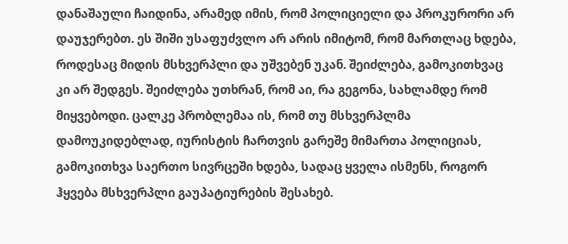დანაშაული ჩაიდინა, არამედ იმის, რომ პოლიციელი და პროკურორი არ დაუჯერებთ. ეს შიში უსაფუძვლო არ არის იმიტომ, რომ მართლაც ხდება, როდესაც მიდის მსხვერპლი და უშვებენ უკან. შეიძლება, გამოკითხვაც კი არ შედგეს. შეიძლება უთხრან, რომ აი, რა გეგონა, სახლამდე რომ მიყვებოდი. ცალკე პრობლემაა ის, რომ თუ მსხვერპლმა დამოუკიდებლად, იურისტის ჩართვის გარეშე მიმართა პოლიციას, გამოკითხვა საერთო სივრცეში ხდება, სადაც ყველა ისმენს, როგორ ჰყვება მსხვერპლი გაუპატიურების შესახებ.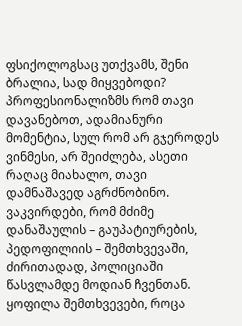ფსიქოლოგსაც უთქვამს, შენი ბრალია, სად მიყვებოდი? პროფესიონალიზმს რომ თავი დავანებოთ, ადამიანური მომენტია, სულ რომ არ გჯეროდეს ვინმესი, არ შეიძლება, ასეთი რაღაც მიახალო, თავი დამნაშავედ აგრძნობინო.
ვაკვირდები, რომ მძიმე დანაშაულის – გაუპატიურების, პედოფილიის – შემთხვევაში, ძირითადად, პოლიციაში წასვლამდე მოდიან ჩვენთან. ყოფილა შემთხვევები, როცა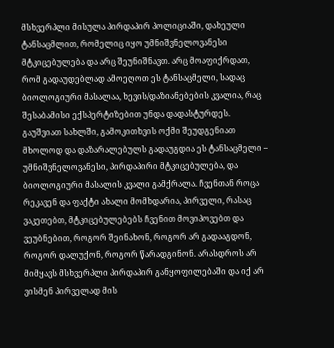მსხვერპლი მისულა პირდაპირ პოლიციაში, დახეული ტანსაცმლით, რომელიც იყო უმნიშვნელოვანესი მტკიცებულება და არც შეუნიშნავთ. არც მოაფიქრდათ, რომ გადაუდებლად ამოეღოთ ეს ტანსაცმელი, სადაც ბიოლოგიური მასალაა, ხევის/დაზიანებების კვალია, რაც შესაბამისი ექსპერტიზებით უნდა დადასტურდეს. გაუშვიათ სახლში, გამოკითხვის ოქმი შეუდგენიათ მხოლოდ და დაზარალებულს გადაუგდია ეს ტანსაცმელი – უმნიშვნელოვანესი, პირდაპირი მტკიცებულება, და ბიოლოგიური მასალის კვალი გამქრალა. ჩვენთან როცა რეკავენ და ფაქტი ახალი მომხდარია, პირველი, რასაც ვაკეთებთ, მტკიცებულებებს ჩვენით მოვიპოვებთ და ვეუბნებით, როგორ შეინახონ, როგორ არ გადააგდონ, როგორ დალუქონ, როგორ წარადგინონ. არასდროს არ მიმყავს მსხვერპლი პირდაპირ განყოფილებაში და იქ არ ვისმენ პირველად მის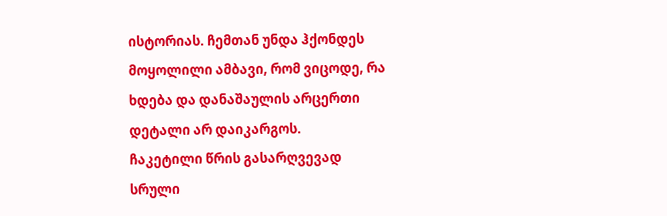ისტორიას. ჩემთან უნდა ჰქონდეს მოყოლილი ამბავი, რომ ვიცოდე, რა ხდება და დანაშაულის არცერთი დეტალი არ დაიკარგოს.
ჩაკეტილი წრის გასარღვევად
სრული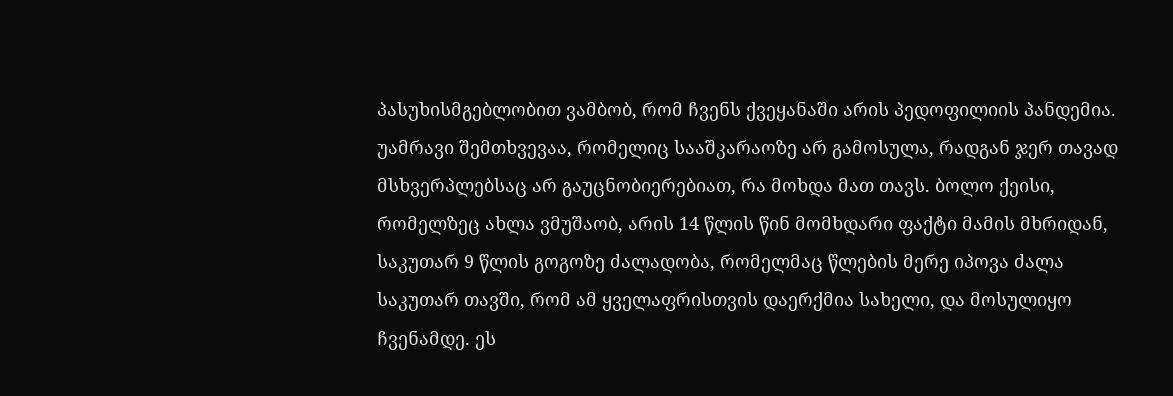პასუხისმგებლობით ვამბობ, რომ ჩვენს ქვეყანაში არის პედოფილიის პანდემია. უამრავი შემთხვევაა, რომელიც სააშკარაოზე არ გამოსულა, რადგან ჯერ თავად მსხვერპლებსაც არ გაუცნობიერებიათ, რა მოხდა მათ თავს. ბოლო ქეისი, რომელზეც ახლა ვმუშაობ, არის 14 წლის წინ მომხდარი ფაქტი მამის მხრიდან, საკუთარ 9 წლის გოგოზე ძალადობა, რომელმაც წლების მერე იპოვა ძალა საკუთარ თავში, რომ ამ ყველაფრისთვის დაერქმია სახელი, და მოსულიყო ჩვენამდე. ეს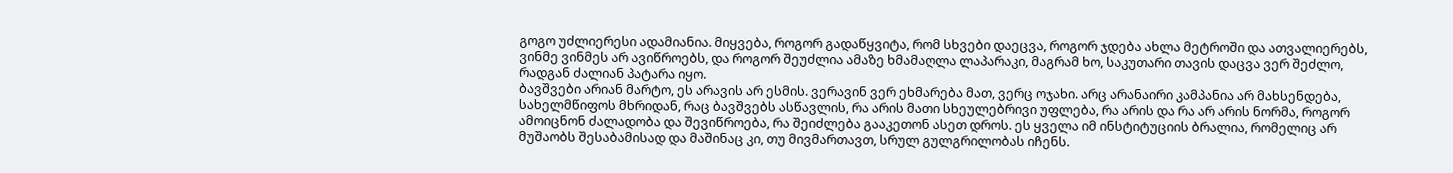გოგო უძლიერესი ადამიანია. მიყვება, როგორ გადაწყვიტა, რომ სხვები დაეცვა, როგორ ჯდება ახლა მეტროში და ათვალიერებს, ვინმე ვინმეს არ ავიწროებს, და როგორ შეუძლია ამაზე ხმამაღლა ლაპარაკი, მაგრამ ხო, საკუთარი თავის დაცვა ვერ შეძლო, რადგან ძალიან პატარა იყო.
ბავშვები არიან მარტო, ეს არავის არ ესმის. ვერავინ ვერ ეხმარება მათ, ვერც ოჯახი. არც არანაირი კამპანია არ მახსენდება, სახელმწიფოს მხრიდან, რაც ბავშვებს ასწავლის, რა არის მათი სხეულებრივი უფლება, რა არის და რა არ არის ნორმა, როგორ ამოიცნონ ძალადობა და შევიწროება, რა შეიძლება გააკეთონ ასეთ დროს. ეს ყველა იმ ინსტიტუციის ბრალია, რომელიც არ მუშაობს შესაბამისად და მაშინაც კი, თუ მივმართავთ, სრულ გულგრილობას იჩენს.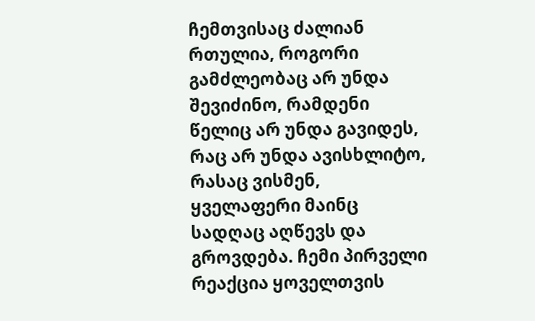ჩემთვისაც ძალიან რთულია, როგორი გამძლეობაც არ უნდა შევიძინო, რამდენი წელიც არ უნდა გავიდეს, რაც არ უნდა ავისხლიტო, რასაც ვისმენ, ყველაფერი მაინც სადღაც აღწევს და გროვდება. ჩემი პირველი რეაქცია ყოველთვის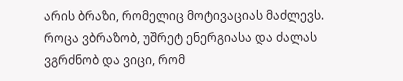არის ბრაზი, რომელიც მოტივაციას მაძლევს. როცა ვბრაზობ, უშრეტ ენერგიასა და ძალას ვგრძნობ და ვიცი, რომ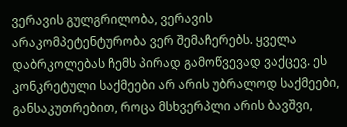ვერავის გულგრილობა, ვერავის არაკომპეტენტურობა ვერ შემაჩერებს. ყველა დაბრკოლებას ჩემს პირად გამოწვევად ვაქცევ. ეს კონკრეტული საქმეები არ არის უბრალოდ საქმეები, განსაკუთრებით, როცა მსხვერპლი არის ბავშვი,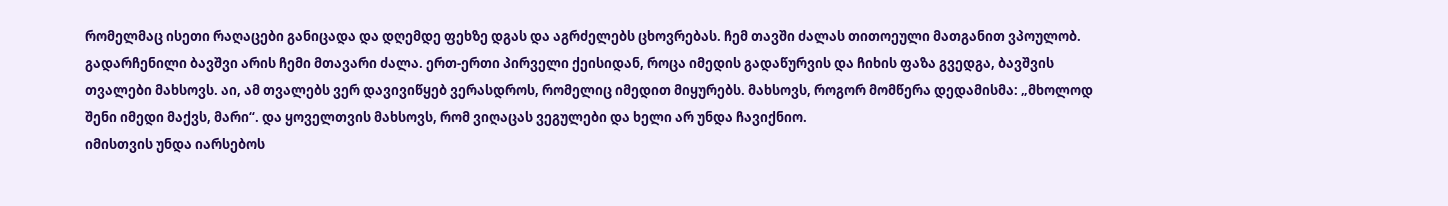რომელმაც ისეთი რაღაცები განიცადა და დღემდე ფეხზე დგას და აგრძელებს ცხოვრებას. ჩემ თავში ძალას თითოეული მათგანით ვპოულობ. გადარჩენილი ბავშვი არის ჩემი მთავარი ძალა. ერთ-ერთი პირველი ქეისიდან, როცა იმედის გადაწურვის და ჩიხის ფაზა გვედგა, ბავშვის თვალები მახსოვს. აი, ამ თვალებს ვერ დავივიწყებ ვერასდროს, რომელიც იმედით მიყურებს. მახსოვს, როგორ მომწერა დედამისმა: „მხოლოდ შენი იმედი მაქვს, მარი“. და ყოველთვის მახსოვს, რომ ვიღაცას ვეგულები და ხელი არ უნდა ჩავიქნიო.
იმისთვის უნდა იარსებოს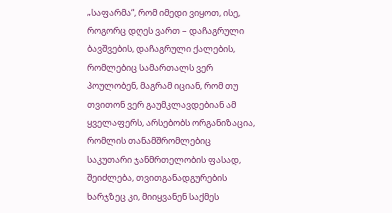„საფარმა“, რომ იმედი ვიყოთ, ისე, როგორც დღეს ვართ – დაჩაგრული ბავშვების, დაჩაგრული ქალების, რომლებიც სამართალს ვერ პოულობენ, მაგრამ იციან, რომ თუ თვითონ ვერ გაუმკლავდებიან ამ ყველაფერს, არსებობს ორგანიზაცია, რომლის თანამშრომლებიც საკუთარი ჯანმრთელობის ფასად, შეიძლება, თვითგანადგურების ხარჯზეც კი, მიიყვანენ საქმეს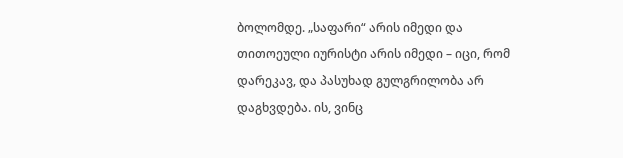ბოლომდე. „საფარი“ არის იმედი და თითოეული იურისტი არის იმედი – იცი, რომ დარეკავ, და პასუხად გულგრილობა არ დაგხვდება. ის, ვინც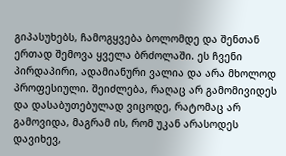გიპასუხებს, ჩამოგყვება ბოლომდე და შენთან ერთად შემოვა ყველა ბრძოლაში. ეს ჩვენი პირდაპირი, ადამიანური ვალია და არა მხოლოდ პროფესიული. შეიძლება, რაღაც არ გამომივიდეს და დასაბუთებულად ვიცოდე, რატომაც არ გამოვიდა, მაგრამ ის, რომ უკან არასოდეს დავიხევ,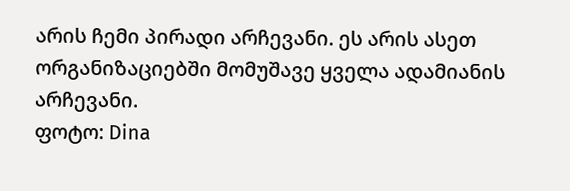არის ჩემი პირადი არჩევანი. ეს არის ასეთ ორგანიზაციებში მომუშავე ყველა ადამიანის არჩევანი.
ფოტო: Dina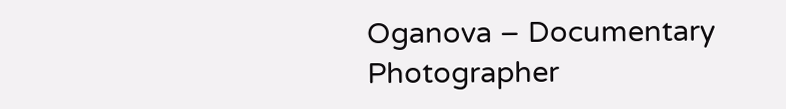Oganova – Documentary Photographer